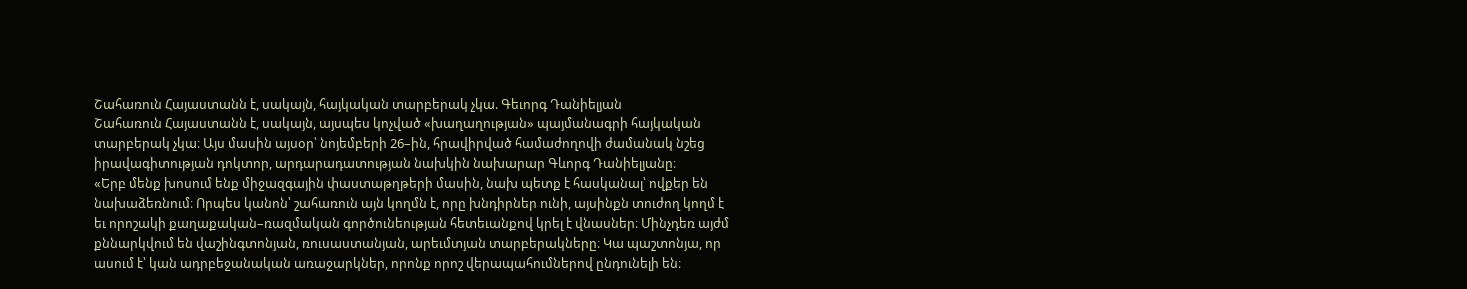Շահառուն Հայաստանն է, սակայն, հայկական տարբերակ չկա. Գեւորգ Դանիելյան
Շահառուն Հայաստանն է, սակայն, այսպես կոչված «խաղաղության» պայմանագրի հայկական տարբերակ չկա։ Այս մասին այսօր՝ նոյեմբերի 26–ին, հրավիրված համաժողովի ժամանակ նշեց իրավագիտության դոկտոր, արդարադատության նախկին նախարար Գևորգ Դանիելյանը։
«Երբ մենք խոսում ենք միջազգային փաստաթղթերի մասին, նախ պետք է հասկանալ՝ ովքեր են նախաձեռնում։ Որպես կանոն՝ շահառուն այն կողմն է, որը խնդիրներ ունի, այսինքն տուժող կողմ է եւ որոշակի քաղաքական–ռազմական գործունեության հետեւանքով կրել է վնասներ։ Մինչդեռ այժմ քննարկվում են վաշինգտոնյան, ռուսաստանյան, արեւմտյան տարբերակները։ Կա պաշտոնյա, որ ասում է՝ կան ադրբեջանական առաջարկներ, որոնք որոշ վերապահումներով ընդունելի են։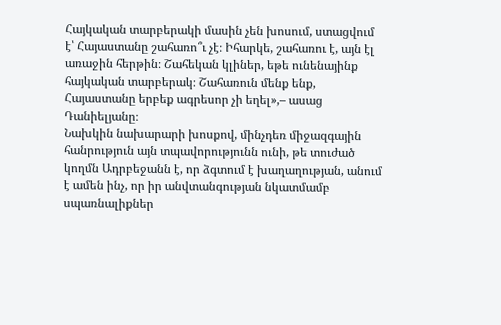Հայկական տարբերակի մասին չեն խոսում, ստացվում է՝ Հայաստանը շահառո՞ւ չէ։ Իհարկե, շահառու է, այն էլ առաջին հերթին։ Շահեկան կլիներ, եթե ունենայինք հայկական տարբերակ։ Շահառուն մենք ենք, Հայաստանը երբեք ագրեսոր չի եղել»,– ասաց Դանիելյանը։
Նախկին նախարարի խոսքով, մինչդեռ միջազգային հանրություն այն տպավորությունն ունի, թե տուժած կողմն Ադրբեջանն է, որ ձգտում է խաղաղության, անում է ամեն ինչ, որ իր անվտանգության նկատմամբ սպառնալիքներ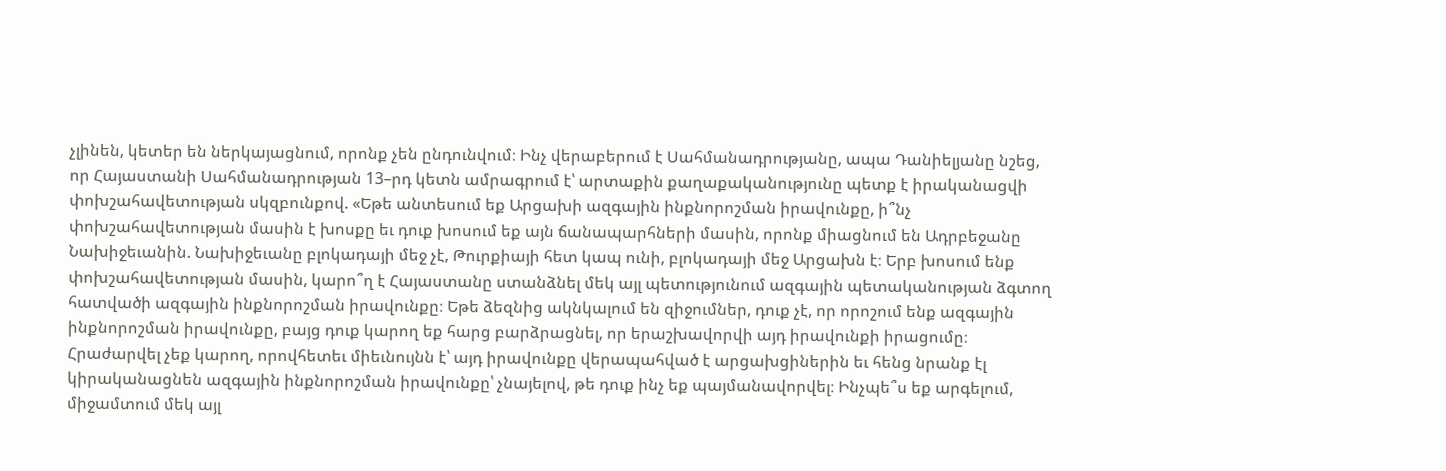չլինեն, կետեր են ներկայացնում, որոնք չեն ընդունվում։ Ինչ վերաբերում է Սահմանադրությանը, ապա Դանիելյանը նշեց, որ Հայաստանի Սահմանադրության 13–րդ կետն ամրագրում է՝ արտաքին քաղաքականությունը պետք է իրականացվի փոխշահավետության սկզբունքով. «Եթե անտեսում եք Արցախի ազգային ինքնորոշման իրավունքը, ի՞նչ փոխշահավետության մասին է խոսքը եւ դուք խոսում եք այն ճանապարհների մասին, որոնք միացնում են Ադրբեջանը Նախիջեւանին. Նախիջեւանը բլոկադայի մեջ չէ, Թուրքիայի հետ կապ ունի, բլոկադայի մեջ Արցախն է։ Երբ խոսում ենք փոխշահավետության մասին, կարո՞ղ է Հայաստանը ստանձնել մեկ այլ պետությունում ազգային պետականության ձգտող հատվածի ազգային ինքնորոշման իրավունքը։ Եթե ձեզնից ակնկալում են զիջումներ, դուք չէ, որ որոշում ենք ազգային ինքնորոշման իրավունքը, բայց դուք կարող եք հարց բարձրացնել, որ երաշխավորվի այդ իրավունքի իրացումը։ Հրաժարվել չեք կարող, որովհետեւ միեւնույնն է՝ այդ իրավունքը վերապահված է արցախցիներին եւ հենց նրանք էլ կիրականացնեն ազգային ինքնորոշման իրավունքը՝ չնայելով, թե դուք ինչ եք պայմանավորվել։ Ինչպե՞ս եք արգելում, միջամտում մեկ այլ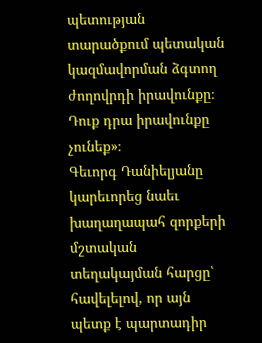պետության տարածքում պետական կազմավորման ձգտող ժողովրդի իրավունքը։ Դուք դրա իրավունքը չունեք»։
Գեւորգ Դանիելյանը կարեւորեց նաեւ խաղաղապահ զորքերի մշտական տեղակայման հարցը՝ հավելելով, որ այն պետք է պարտադիր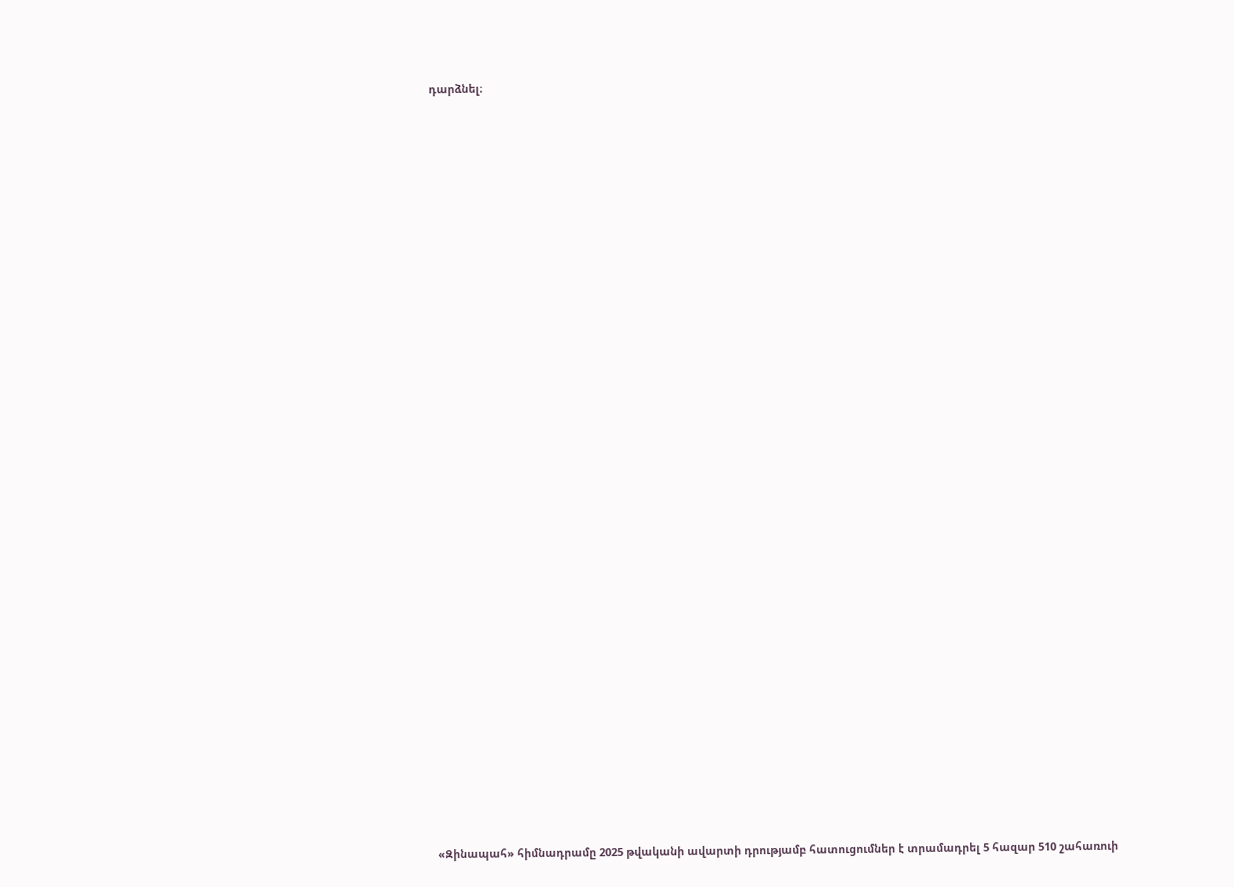դարձնել։


















































«Զինապահ» հիմնադրամը 2025 թվականի ավարտի դրությամբ հատուցումներ է տրամադրել 5 հազար 510 շահառուի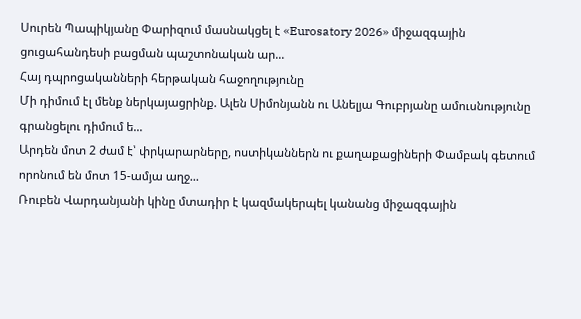Սուրեն Պապիկյանը Փարիզում մասնակցել է «Eurosatory 2026» միջազգային ցուցահանդեսի բացման պաշտոնական ար...
Հայ դպրոցականների հերթական հաջողությունը
Մի դիմում էլ մենք ներկայացրինք. Ալեն Սիմոնյանն ու Անելյա Գուբրյանը ամուսնությունը գրանցելու դիմում ե...
Արդեն մոտ 2 ժամ է՝ փրկարարները, ոստիկաններն ու քաղաքացիների Փամբակ գետում որոնում են մոտ 15-ամյա աղջ...
Ռուբեն Վարդանյանի կինը մտադիր է կազմակերպել կանանց միջազգային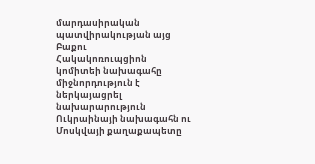մարդասիրական պատվիրակության այց Բաքու
Հակակոռուպցիոն կոմիտեի նախագահը միջնորդություն է ներկայացրել նախարարություն
Ուկրաինայի նախագահն ու Մոսկվայի քաղաքապետը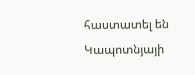հաստատել են Կապոտնյայի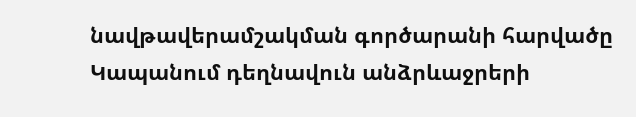նավթավերամշակման գործարանի հարվածը
Կապանում դեղնավուն անձրևաջրերի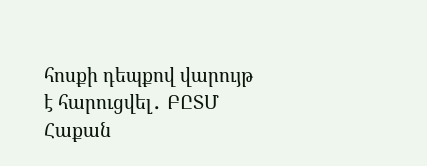հոսքի դեպքով վարույթ է հարուցվել․ ԲԸՏՄ
Հաքան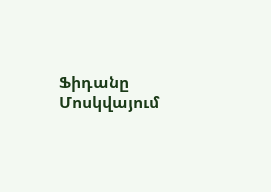Ֆիդանը Մոսկվայում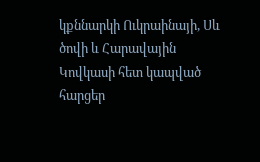կքննարկի Ուկրաինայի, Սև ծովի և Հարավային Կովկասի հետ կապված հարցեր